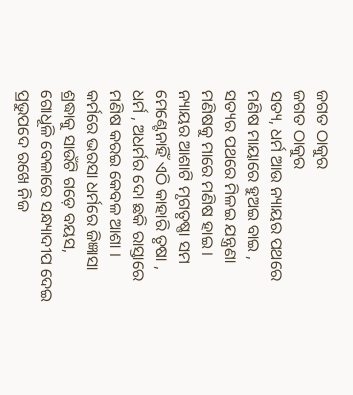ଜଗତ ଠାକୁର
ଜଗତ ଠାକୁର
ସତ୍ୟ, ଧର୍ମ ଆଉ ନ୍ୟାୟର ପଥରେ
ମଣିଷ ମାୟାରେ ହୁଅଇ ବାଇ ,
ସତ୍ୟର ପଥରେ ମିଳଇ ଯନ୍ତ୍ରଣା
ମଣିଷକୁ ମାରେ ମଣିଷ ହାଇ ।
ନ୍ୟାୟର ଆଶାଟି ମୃଗତୃଷ୍ଣା ସମ
ମେଣ୍ଟେନାହିଁ ଏଠି କାହାରି ତୃଷା ,
ଧର୍ମ , ଅଧର୍ମର ଦୋ ଛକି ରାସ୍ତାରେ
ମଣିଷ କରଇ କେବଳ ଆଶା ।
କର୍ମରେ ଭରସା ଧର୍ମରେ ଜିଜ୍ଞାସା
ଶ୍ରଦ୍ଧାକୁ ସାଉଁଟି ଗଡ଼େ ବୟସ,
ଗୋଧୂଳି ବେଳାରେ ସନ୍ଧ୍ୟାଦୀପ ଦେଇ
ପ୍ରଭୁପଦେ ରଖେ ନିଜ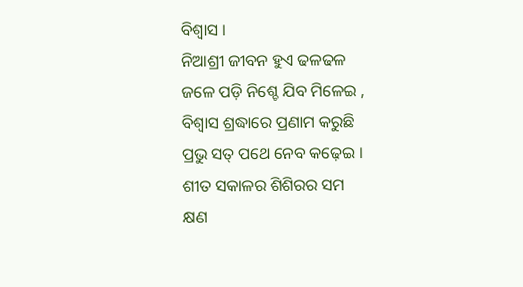ବିଶ୍ୱାସ ।
ନିଆଶ୍ରୀ ଜୀବନ ହୁଏ ଢଳଢଳ
ଜଳେ ପଡ଼ି ନିଶ୍ଚେ ଯିବ ମିଳେଇ ,
ବିଶ୍ଵାସ ଶ୍ରଦ୍ଧାରେ ପ୍ରଣାମ କରୁଛି
ପ୍ରଭୁ ସତ୍ ପଥେ ନେବ କଢ଼େଇ ।
ଶୀତ ସକାଳର ଶିଶିରର ସମ
କ୍ଷଣ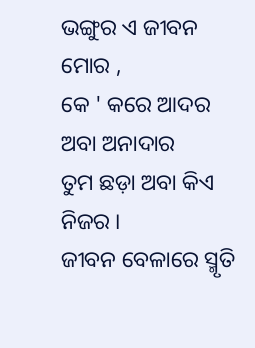ଭଙ୍ଗୁର ଏ ଜୀବନ ମୋର ,
କେ ' କରେ ଆଦର ଅବା ଅନାଦାର
ତୁମ ଛଡ଼ା ଅବା କିଏ ନିଜର ।
ଜୀବନ ବେଳାରେ ସ୍ମୃତି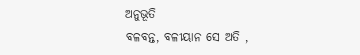ଅନୁଭୂତି
ବଳବନ୍ତ, ବଳୀୟାନ ସେ ଅତି ,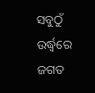ସବୁଠୁଁ ଉର୍ଦ୍ଧ୍ବରେ ଜଗତ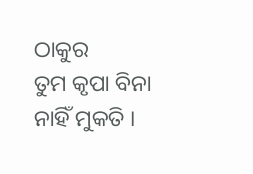ଠାକୁର
ତୁମ କୃପା ବିନା ନାହିଁ ମୁକତି ।